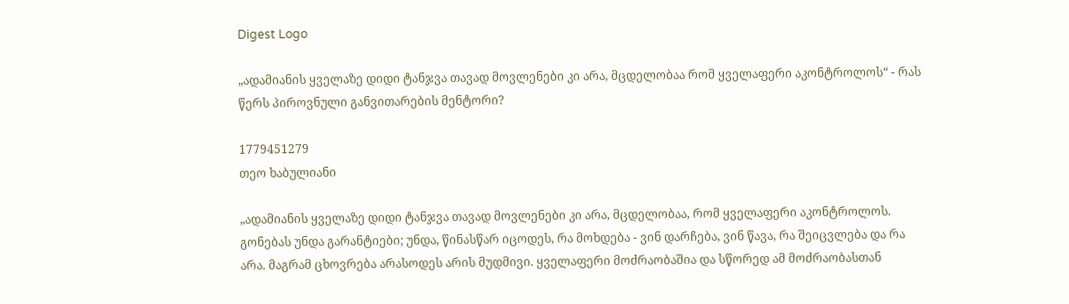Digest Logo

„ადამიანის ყველაზე დიდი ტანჯვა თავად მოვლენები კი არა, მცდელობაა რომ ყველაფერი აკონტროლოს“ - რას წერს პიროვნული განვითარების მენტორი?

1779451279
თეო ხაბულიანი

„ადამიანის ყველაზე დიდი ტანჯვა თავად მოვლენები კი არა, მცდელობაა, რომ ყველაფერი აკონტროლოს. გონებას უნდა გარანტიები; უნდა, წინასწარ იცოდეს, რა მოხდება - ვინ დარჩება, ვინ წავა, რა შეიცვლება და რა არა. მაგრამ ცხოვრება არასოდეს არის მუდმივი. ყველაფერი მოძრაობაშია და სწორედ ამ მოძრაობასთან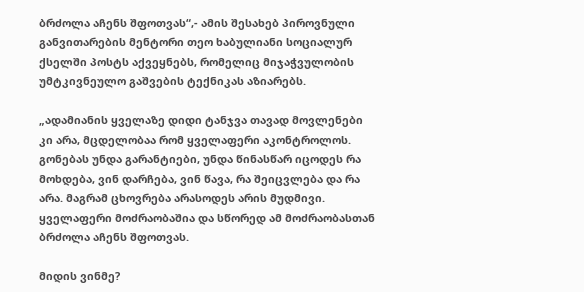ბრძოლა აჩენს შფოთვას“,- ამის შესახებ პიროვნული განვითარების მენტორი თეო ხაბულიანი სოციალურ ქსელში პოსტს აქვეყნებს, რომელიც მიჯაჭვულობის უმტკივნეულო გაშვების ტექნიკას აზიარებს.

„ადამიანის ყველაზე დიდი ტანჯვა თავად მოვლენები კი არა, მცდელობაა რომ ყველაფერი აკონტროლოს. გონებას უნდა გარანტიები, უნდა წინასწარ იცოდეს რა მოხდება, ვინ დარჩება, ვინ წავა, რა შეიცვლება და რა არა. მაგრამ ცხოვრება არასოდეს არის მუდმივი. ყველაფერი მოძრაობაშია და სწორედ ამ მოძრაობასთან ბრძოლა აჩენს შფოთვას.

მიდის ვინმე?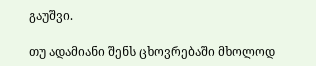გაუშვი.

თუ ადამიანი შენს ცხოვრებაში მხოლოდ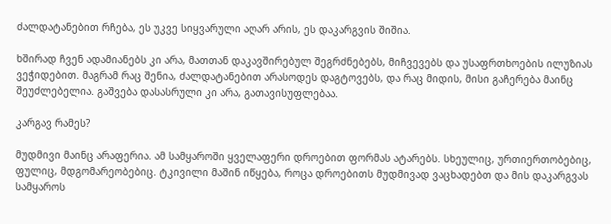ძალდატანებით რჩება, ეს უკვე სიყვარული აღარ არის, ეს დაკარგვის შიშია.

ხშირად ჩვენ ადამიანებს კი არა, მათთან დაკავშირებულ შეგრძნებებს, მიჩვევებს და უსაფრთხოების ილუზიას ვეჭიდებით. მაგრამ რაც შენია, ძალდატანებით არასოდეს დაგტოვებს, და რაც მიდის, მისი გაჩერება მაინც შეუძლებელია. გაშვება დასასრული კი არა, გათავისუფლებაა.

კარგავ რამეს?

მუდმივი მაინც არაფერია. ამ სამყაროში ყველაფერი დროებით ფორმას ატარებს. სხეულიც, ურთიერთობებიც, ფულიც, მდგომარეობებიც. ტკივილი მაშინ იწყება, როცა დროებითს მუდმივად ვაცხადებთ და მის დაკარგვას სამყაროს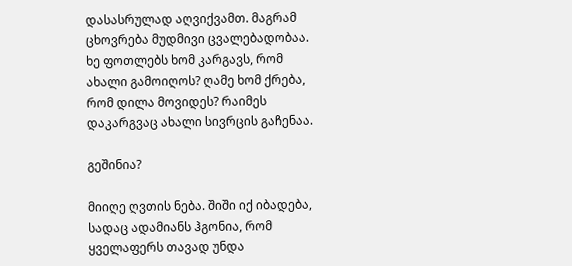დასასრულად აღვიქვამთ. მაგრამ ცხოვრება მუდმივი ცვალებადობაა. ხე ფოთლებს ხომ კარგავს, რომ ახალი გამოიღოს? ღამე ხომ ქრება, რომ დილა მოვიდეს? რაიმეს დაკარგვაც ახალი სივრცის გაჩენაა.

გეშინია?

მიიღე ღვთის ნება. შიში იქ იბადება, სადაც ადამიანს ჰგონია, რომ ყველაფერს თავად უნდა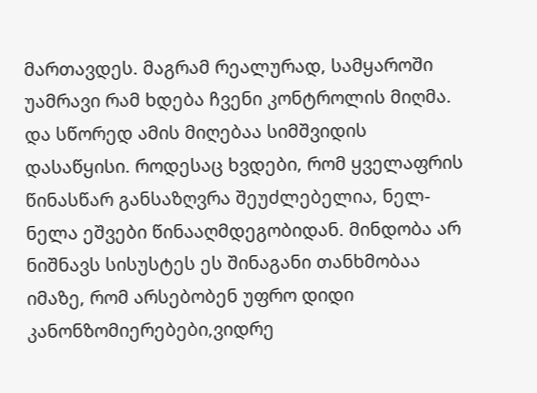მართავდეს. მაგრამ რეალურად, სამყაროში უამრავი რამ ხდება ჩვენი კონტროლის მიღმა. და სწორედ ამის მიღებაა სიმშვიდის დასაწყისი. როდესაც ხვდები, რომ ყველაფრის წინასწარ განსაზღვრა შეუძლებელია, ნელ-ნელა ეშვები წინააღმდეგობიდან. მინდობა არ ნიშნავს სისუსტეს ეს შინაგანი თანხმობაა იმაზე, რომ არსებობენ უფრო დიდი კანონზომიერებები,ვიდრე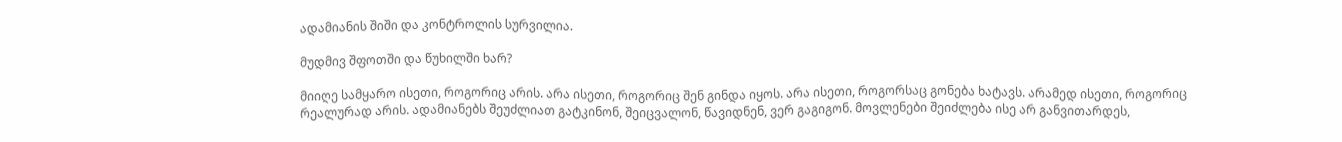ადამიანის შიში და კონტროლის სურვილია.

მუდმივ შფოთში და წუხილში ხარ?

მიიღე სამყარო ისეთი, როგორიც არის. არა ისეთი, როგორიც შენ გინდა იყოს. არა ისეთი, როგორსაც გონება ხატავს. არამედ ისეთი, როგორიც რეალურად არის. ადამიანებს შეუძლიათ გატკინონ, შეიცვალონ, წავიდნენ, ვერ გაგიგონ. მოვლენები შეიძლება ისე არ განვითარდეს,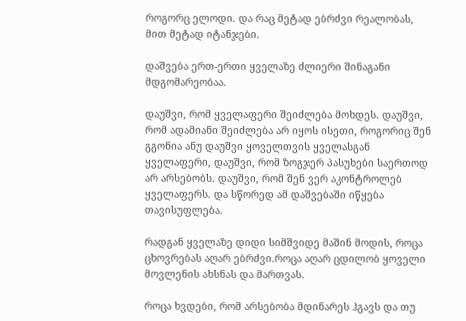როგორც ელოდი. და რაც მეტად ებრძვი რეალობას, მით მეტად იტანჯები.

დაშვება ერთ-ერთი ყველაზე ძლიერი შინაგანი მდგომარეობაა.

დაუშვი, რომ ყველაფერი შეიძლება მოხდეს. დაუშვი, რომ ადამიანი შეიძლება არ იყოს ისეთი, როგორიც შენ გგონია ანუ დაუშვი ყოველთვის ყველასგან ყველაფერი, დაუშვი, რომ ზოგჯერ პასუხები საერთოდ არ არსებობს. დაუშვი, რომ შენ ვერ აკონტროლებ ყველაფერს. და სწორედ ამ დაშვებაში იწყება თავისუფლება.

რადგან ყველაზე დიდი სიმშვიდე მაშინ მოდის, როცა ცხოვრებას აღარ ებრძვი.როცა აღარ ცდილობ ყოველი მოვლენის ახსნას და მართვას.

როცა ხვდები, რომ არსებობა მდინარეს ჰგავს და თუ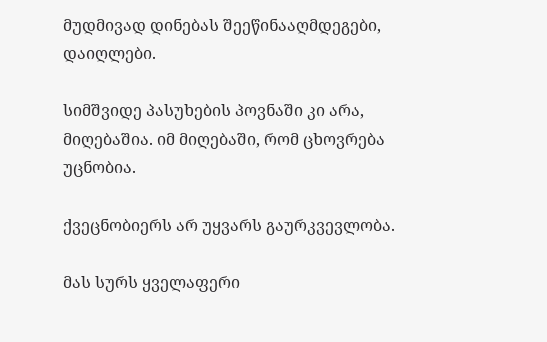მუდმივად დინებას შეეწინააღმდეგები, დაიღლები.

სიმშვიდე პასუხების პოვნაში კი არა, მიღებაშია. იმ მიღებაში, რომ ცხოვრება უცნობია.

ქვეცნობიერს არ უყვარს გაურკვევლობა.

მას სურს ყველაფერი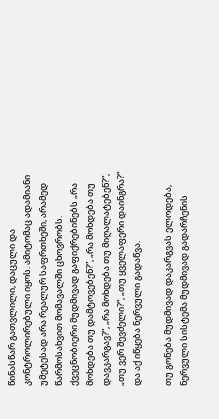წინასწარ გათვლილი, დაცული და კონტროლირებული იყოს. ამიტომაც ადამიანი უმეტესად არა რეალურ საფრთხეში, არამედ წარმოსახვით მომავალში ცხოვრობს. ქვეცნობიერი მუდმივად გაფიქრებინებს „რა მოხდება თუ დამტოვებენ?”, „რა მოხდება თუ დავკარგავ?”, „რა მოხდება თუ მიღალატებენ?”, „თუ ვერ შევძელი?”, „თუ ყველაფერი დაინგრა?” და აქ იწყება ნერვული გადაწვა.

თუ გონება მუდმივად დაკარგვას ელოდება, ნერვული სისტემა მუდმივად გადარჩენის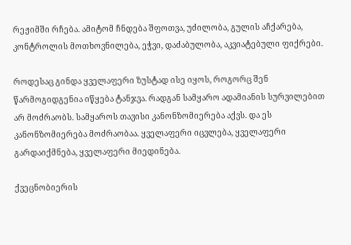რეჟიმში რჩება. ამიტომ ჩნდება შფოთვა, უძილობა, გულის აჩქარება, კონტროლის მოთხოვნილება, ეჭვი, დაძაბულობა, აკვიატებული ფიქრები.

როდესაც გინდა ყველაფერი ზუსტად ისე იყოს, როგორც შენ წარმოგიდგენია იწყება ტანჯვა. რადგან სამყარო ადამიანის სურვილებით არ მოძრაობს. სამყაროს თავისი კანონზომიერება აქვს. და ეს კანონზომიერება მოძრაობაა. ყველაფერი იცვლება, ყველაფერი გარდაიქმნება, ყველაფერი მიედინება.

ქვეცნობიერის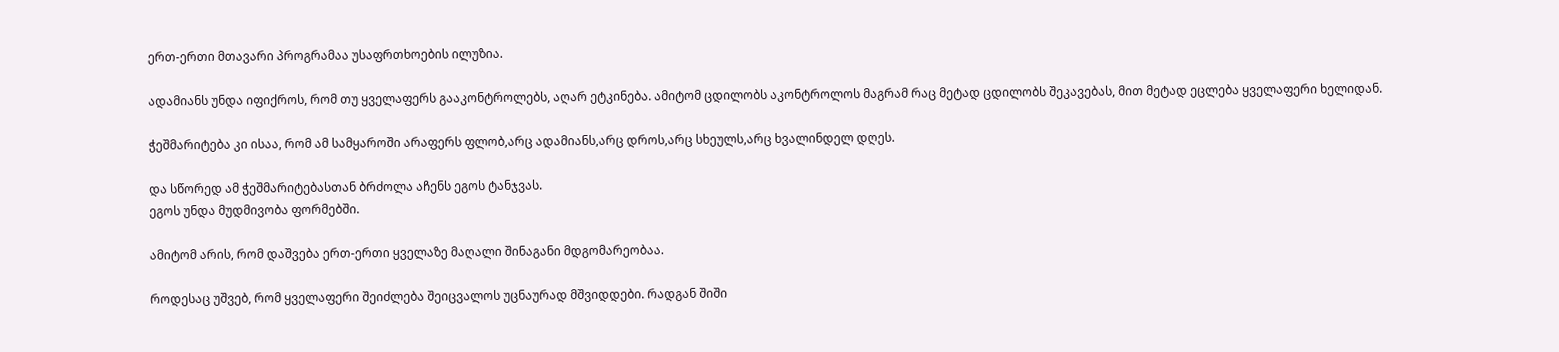ერთ-ერთი მთავარი პროგრამაა უსაფრთხოების ილუზია.

ადამიანს უნდა იფიქროს, რომ თუ ყველაფერს გააკონტროლებს, აღარ ეტკინება. ამიტომ ცდილობს აკონტროლოს მაგრამ რაც მეტად ცდილობს შეკავებას, მით მეტად ეცლება ყველაფერი ხელიდან.

ჭეშმარიტება კი ისაა, რომ ამ სამყაროში არაფერს ფლობ,არც ადამიანს,არც დროს,არც სხეულს,არც ხვალინდელ დღეს.

და სწორედ ამ ჭეშმარიტებასთან ბრძოლა აჩენს ეგოს ტანჯვას.
ეგოს უნდა მუდმივობა ფორმებში.

ამიტომ არის, რომ დაშვება ერთ-ერთი ყველაზე მაღალი შინაგანი მდგომარეობაა.

როდესაც უშვებ, რომ ყველაფერი შეიძლება შეიცვალოს უცნაურად მშვიდდები. რადგან შიში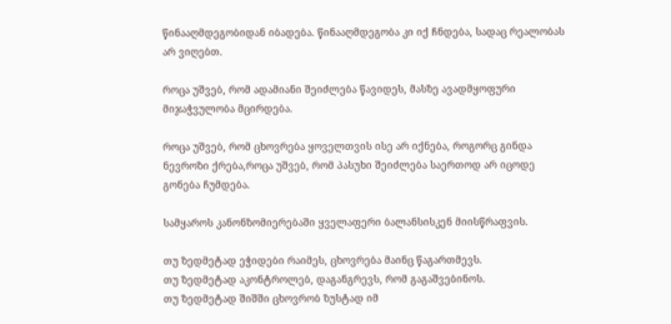წინააღმდეგობიდან იბადება. წინააღმდეგობა კი იქ ჩნდება, სადაც რეალობას არ ვიღებთ.

როცა უშვებ, რომ ადამიანი შეიძლება წავიდეს, მასზე ავადმყოფური მიჯაჭვულობა მცირდება.

როცა უშვებ, რომ ცხოვრება ყოველთვის ისე არ იქნება, როგორც გინდა ნევროზი ქრება,როცა უშვებ, რომ პასუხი შეიძლება საერთოდ არ იცოდე გონება ჩუმდება.

სამყაროს კანონზომიერებაში ყველაფერი ბალანსისკენ მიისწრაფვის.

თუ ზედმეტად ეჭიდები რაიმეს, ცხოვრება მაინც წაგართმევს.
თუ ზედმეტად აკონტროლებ, დაგანგრევს, რომ გაგაშვებინოს.
თუ ზედმეტად შიშში ცხოვრობ ზუსტად იმ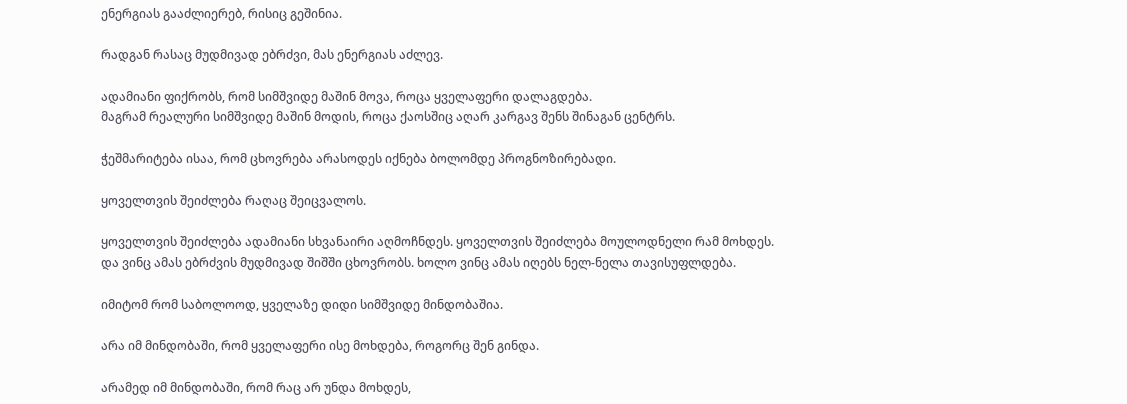ენერგიას გააძლიერებ, რისიც გეშინია.

რადგან რასაც მუდმივად ებრძვი, მას ენერგიას აძლევ.

ადამიანი ფიქრობს, რომ სიმშვიდე მაშინ მოვა, როცა ყველაფერი დალაგდება.
მაგრამ რეალური სიმშვიდე მაშინ მოდის, როცა ქაოსშიც აღარ კარგავ შენს შინაგან ცენტრს.

ჭეშმარიტება ისაა, რომ ცხოვრება არასოდეს იქნება ბოლომდე პროგნოზირებადი.

ყოველთვის შეიძლება რაღაც შეიცვალოს.

ყოველთვის შეიძლება ადამიანი სხვანაირი აღმოჩნდეს. ყოველთვის შეიძლება მოულოდნელი რამ მოხდეს.
და ვინც ამას ებრძვის მუდმივად შიშში ცხოვრობს. ხოლო ვინც ამას იღებს ნელ-ნელა თავისუფლდება.

იმიტომ რომ საბოლოოდ, ყველაზე დიდი სიმშვიდე მინდობაშია.

არა იმ მინდობაში, რომ ყველაფერი ისე მოხდება, როგორც შენ გინდა.

არამედ იმ მინდობაში, რომ რაც არ უნდა მოხდეს,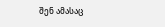შენ ამასაც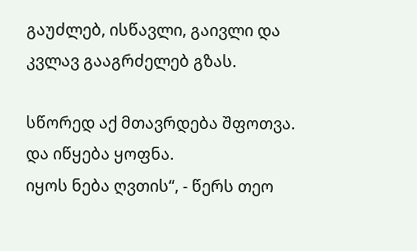გაუძლებ, ისწავლი, გაივლი და კვლავ გააგრძელებ გზას.

სწორედ აქ მთავრდება შფოთვა.
და იწყება ყოფნა.
იყოს ნება ღვთის“, - წერს თეო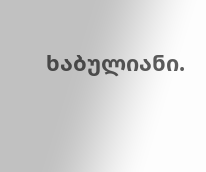ხაბულიანი.